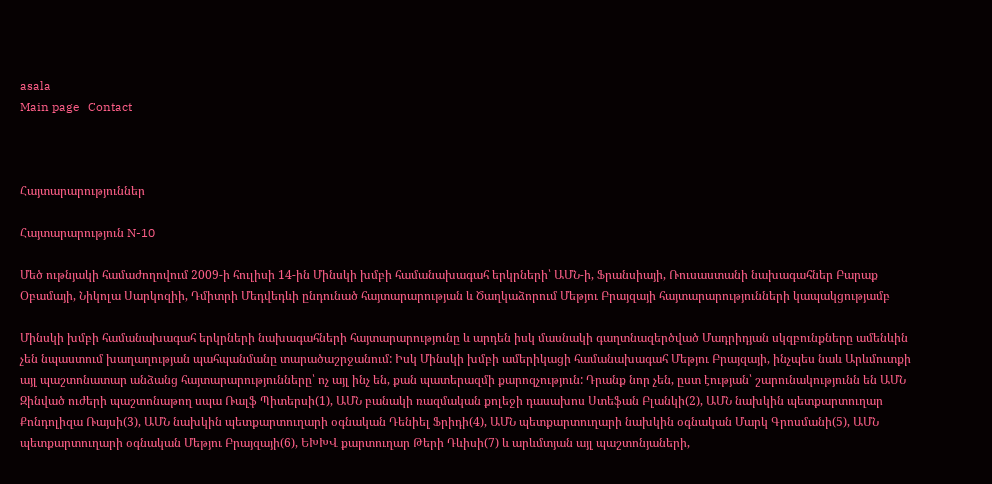asala
Main page   Contact



Հայտարարություններ

Հայտարարություն N-10

Մեծ ութնյակի համաժողովում 2009-ի հուլիսի 14-ին Մինսկի խմբի համանախագահ երկրների՝ ԱՄՆ-ի, Ֆրանսիայի, Ռուսաստանի նախագահներ Բարաք Օբամայի, Նիկոլա Սարկոզիի, Դմիտրի Մեդվեդևի ընդունած հայտարարության և Ծաղկաձորում Մեթյու Բրայզայի հայտարարությունների կապակցությամբ

Մինսկի խմբի համանախագահ երկրների նախագահների հայտարարությունը և արդեն իսկ մասնակի գաղտնազերծված Մադրիդյան սկզբունքները ամենևին չեն նպաստում խաղաղության պահպանմանը տարածաշրջանում: Իսկ Մինսկի խմբի ամերիկացի համանախագահ Մեթյու Բրայզայի, ինչպես նաև Արևմուտքի այլ պաշտոնատար անձանց հայտարարությունները՝ ոչ այլ ինչ են, քան պատերազմի քարոզչություն: Դրանք նոր չեն, ըստ էության՝ շարունակությունն են ԱՄՆ Զինված ուժերի պաշտոնաթող սպա Ռալֆ Պիտերսի(1), ԱՄՆ բանակի ռազմական քոլեջի դասախոս Ստեֆան Բլանկի(2), ԱՄՆ նախկին պետքարտուղար Քոնդոլիզա Ռայսի(3), ԱՄՆ նախկին պետքարտուղարի օգնական Դենիել Ֆրիդի(4), ԱՄՆ պետքարտուղարի նախկին օգնական Մարկ Գրոսմանի(5), ԱՄՆ պետքարտուղարի օգնական Մեթյու Բրայզայի(6), ԵԽԽՎ քարտուղար Թերի Դևիսի(7) և արևմտյան այլ պաշտոնյաների,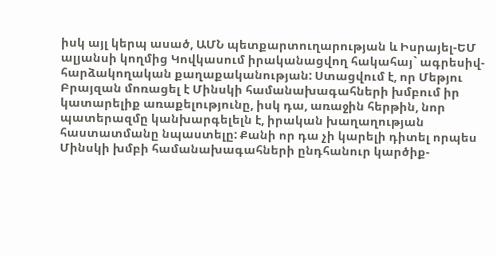իսկ այլ կերպ ասած, ԱՄՆ պետքարտուղարության և Իսրայել-ԵՄ ալյանսի կողմից Կովկասում իրականացվող հակահայ` ագրեսիվ-հարձակողական քաղաքականության: Ստացվում է, որ Մեթյու Բրայզան մոռացել է Մինսկի համանախագահների խմբում իր կատարելիք առաքելությունը, իսկ դա, առաջին հերթին, նոր պատերազմը կանխարգելելն է, իրական խաղաղության հաստատմանը նպաստելը: Քանի որ դա չի կարելի դիտել որպես Մինսկի խմբի համանախագահների ընդհանուր կարծիք-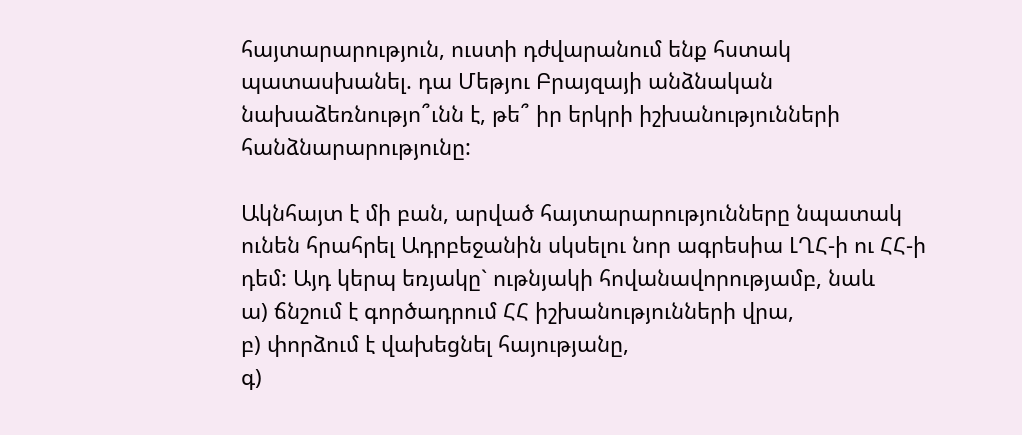հայտարարություն, ուստի դժվարանում ենք հստակ պատասխանել. դա Մեթյու Բրայզայի անձնական նախաձեռնությո՞ւնն է, թե՞ իր երկրի իշխանությունների հանձնարարությունը:

Ակնհայտ է մի բան, արված հայտարարությունները նպատակ ունեն հրահրել Ադրբեջանին սկսելու նոր ագրեսիա ԼՂՀ-ի ու ՀՀ-ի դեմ: Այդ կերպ եռյակը` ութնյակի հովանավորությամբ, նաև
ա) ճնշում է գործադրում ՀՀ իշխանությունների վրա,
բ) փորձում է վախեցնել հայությանը,
գ)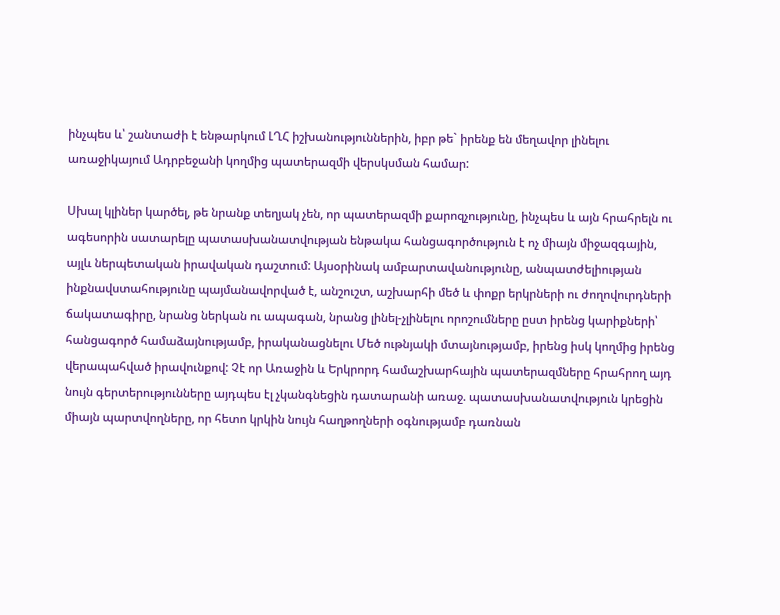ինչպես և՝ շանտաժի է ենթարկում ԼՂՀ իշխանություններին, իբր թե` իրենք են մեղավոր լինելու առաջիկայում Ադրբեջանի կողմից պատերազմի վերսկսման համար:

Սխալ կլիներ կարծել, թե նրանք տեղյակ չեն, որ պատերազմի քարոզչությունը, ինչպես և այն հրահրելն ու ագեսորին սատարելը պատասխանատվության ենթակա հանցագործություն է ոչ միայն միջազգային, այլև ներպետական իրավական դաշտում: Այսօրինակ ամբարտավանությունը, անպատժելիության ինքնավստահությունը պայմանավորված է, անշուշտ, աշխարհի մեծ և փոքր երկրների ու ժողովուրդների ճակատագիրը, նրանց ներկան ու ապագան, նրանց լինել-չլինելու որոշումները ըստ իրենց կարիքների՝ հանցագործ համաձայնությամբ, իրականացնելու Մեծ ութնյակի մտայնությամբ, իրենց իսկ կողմից իրենց վերապահված իրավունքով: Չէ որ Առաջին և Երկրորդ համաշխարհային պատերազմները հրահրող այդ նույն գերտերությունները այդպես էլ չկանգնեցին դատարանի առաջ. պատասխանատվություն կրեցին միայն պարտվողները, որ հետո կրկին նույն հաղթողների օգնությամբ դառնան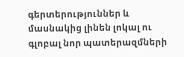գերտերություններ և մասնակից լինեն լոկալ ու գլոբալ նոր պատերազմների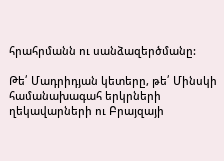հրահրմանն ու սանձազերծմանը:

Թե՛ Մադրիդյան կետերը, թե՛ Մինսկի համանախագահ երկրների ղեկավարների ու Բրայզայի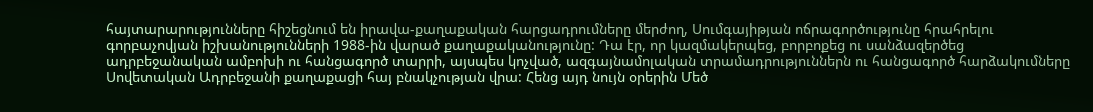հայտարարությունները հիշեցնում են իրավա-քաղաքական հարցադրումները մերժող, Սումգայիթյան ոճրագործությունը հրահրելու գորբաչովյան իշխանությունների 1988-ին վարած քաղաքականությունը: Դա էր, որ կազմակերպեց, բորբոքեց ու սանձազերծեց ադրբեջանական ամբոխի ու հանցագործ տարրի, այսպես կոչված, ազգայնամոլական տրամադրություններն ու հանցագործ հարձակումները Սովետական Ադրբեջանի քաղաքացի հայ բնակչության վրա: Հենց այդ նույն օրերին Մեծ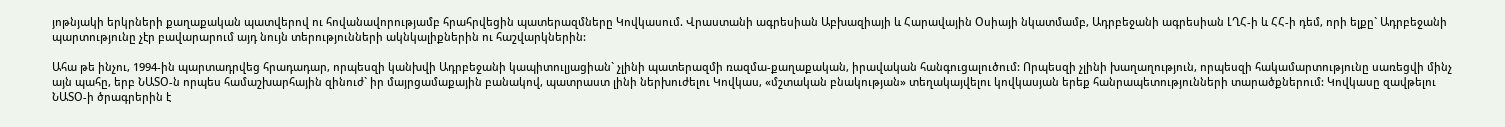յոթնյակի երկրների քաղաքական պատվերով ու հովանավորությամբ հրահրվեցին պատերազմները Կովկասում. Վրաստանի ագրեսիան Աբխազիայի և Հարավային Օսիայի նկատմամբ, Ադրբեջանի ագրեսիան ԼՂՀ-ի և ՀՀ-ի դեմ, որի ելքը` Ադրբեջանի պարտությունը չէր բավարարում այդ նույն տերությունների ակնկալիքներին ու հաշվարկներին:

Ահա թե ինչու, 1994-ին պարտադրվեց հրադադար, որպեսզի կանխվի Ադրբեջանի կապիտուլյացիան` չլինի պատերազմի ռազմա-քաղաքական, իրավական հանգուցալուծում: Որպեսզի չլինի խաղաղություն, որպեսզի հակամարտությունը սառեցվի մինչ այն պահը, երբ ՆԱՏՕ-ն որպես համաշխարհային զինուժ` իր մայրցամաքային բանակով, պատրաստ լինի ներխուժելու Կովկաս, «մշտական բնակության» տեղակայվելու կովկասյան երեք հանրապետությունների տարածքներում: Կովկասը զավթելու ՆԱՏՕ-ի ծրագրերին է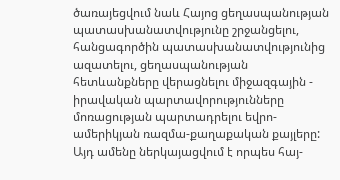ծառայեցվում նաև Հայոց ցեղասպանության պատասխանատվությունը շրջանցելու, հանցագործին պատասխանատվությունից ազատելու, ցեղասպանության հետևանքները վերացնելու միջազգային - իրավական պարտավորությունները մոռացության պարտադրելու եվրո-ամերիկյան ռազմա-քաղաքական քայլերը: Այդ ամենը ներկայացվում է որպես հայ-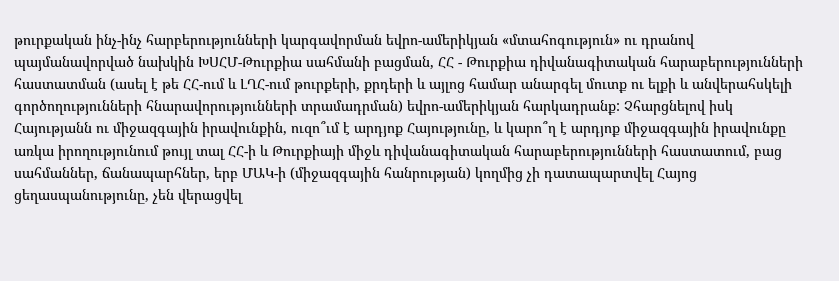թուրքական ինչ-ինչ հարբերությունների կարգավորման եվրո-ամերիկյան «մտահոգություն» ու դրանով պայմանավորված նախկին ԽՍՀՄ-Թուրքիա սահմանի բացման, ՀՀ - Թուրքիա դիվանագիտական հարաբերությունների հաստատման (ասել է թե ՀՀ-ում և ԼՂՀ-ում թուրքերի, քրդերի և այլոց համար անարգել մուտք ու ելքի և անվերահսկելի գործողությունների հնարավորությունների տրամադրման) եվրո-ամերիկյան հարկադրանք: Չհարցնելով իսկ Հայությանն ու միջազգային իրավունքին, ուզո՞ւմ է արդյոք Հայությունը, և կարո՞ղ է արդյոք միջազգային իրավունքը առկա իրողությունում թույլ տալ ՀՀ-ի և Թուրքիայի միջև դիվանագիտական հարաբերությունների հաստատում, բաց սահմաններ, ճանապարհներ, երբ ՄԱԿ-ի (միջազգային հանրության) կողմից չի դատապարտվել Հայոց ցեղասպանությունը, չեն վերացվել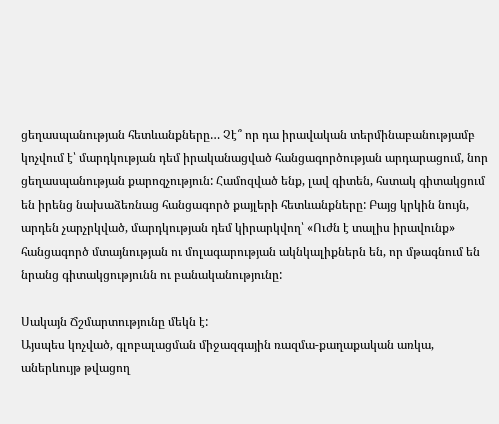ցեղասպանության հետևանքները… Չէ՞ որ դա իրավական տերմինաբանությամբ կոչվում է՝ մարդկության դեմ իրականացված հանցագործության արդարացում, նոր ցեղասպանության քարոզչություն: Համոզված ենք, լավ գիտեն, հստակ գիտակցում են իրենց նախաձեռնաց հանցագործ քայլերի հետևանքները: Բայց կրկին նույն, արդեն չարչրկված, մարդկության դեմ կիրարկվող՝ «Ուժն է տալիս իրավունք» հանցագործ մտայնության ու մոլագարության ակնկալիքներն են, որ մթագնում են նրանց գիտակցությունն ու բանականությունը:

Սակայն Ճշմարտությունը մեկն է:
Այսպես կոչված, գլոբալացման միջազգային ռազմա-քաղաքական առկա, աներևույթ թվացող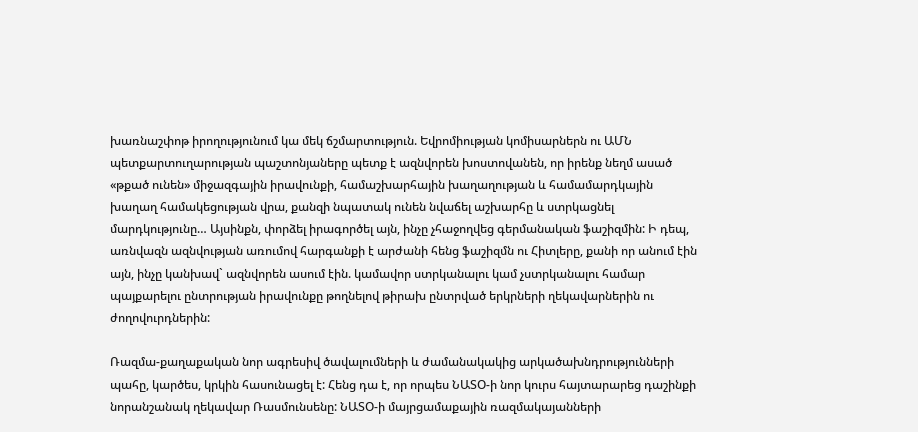խառնաշփոթ իրողությունում կա մեկ ճշմարտություն. Եվրոմիության կոմիսարներն ու ԱՄՆ պետքարտուղարության պաշտոնյաները պետք է ազնվորեն խոստովանեն, որ իրենք նեղմ ասած «թքած ունեն» միջազգային իրավունքի, համաշխարհային խաղաղության և համամարդկային խաղաղ համակեցության վրա, քանզի նպատակ ունեն նվաճել աշխարհը և ստրկացնել մարդկությունը… Այսինքն, փորձել իրագործել այն, ինչը չհաջողվեց գերմանական ֆաշիզմին: Ի դեպ, առնվազն ազնվության առումով հարգանքի է արժանի հենց ֆաշիզմն ու Հիտլերը, քանի որ անում էին այն, ինչը կանխավ` ազնվորեն ասում էին. կամավոր ստրկանալու կամ չստրկանալու համար պայքարելու ընտրության իրավունքը թողնելով թիրախ ընտրված երկրների ղեկավարներին ու ժողովուրդներին:

Ռազմա-քաղաքական նոր ագրեսիվ ծավալումների և ժամանակակից արկածախնդրությունների պահը, կարծես, կրկին հասունացել է: Հենց դա է, որ որպես ՆԱՏՕ-ի նոր կուրս հայտարարեց դաշինքի նորանշանակ ղեկավար Ռասմունսենը: ՆԱՏՕ-ի մայրցամաքային ռազմակայանների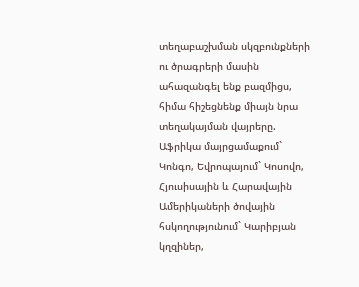տեղաբաշխման սկզբունքների ու ծրագրերի մասին ահազանգել ենք բազմիցս, հիմա հիշեցնենք միայն նրա տեղակայման վայրերը. Աֆրիկա մայրցամաքում` Կոնգո, Եվրոպայում` Կոսովո, Հյուսիսային և Հարավային Ամերիկաների ծովային հսկողությունում` Կարիբյան կղզիներ,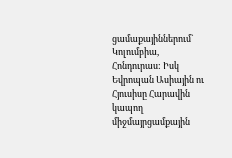ցամաքայիններում` Կոլումբիա, Հոնդուրաս: Իսկ Եվրոպան Ասիային ու Հյուսիսը Հարավին կապող միջմայրցամքային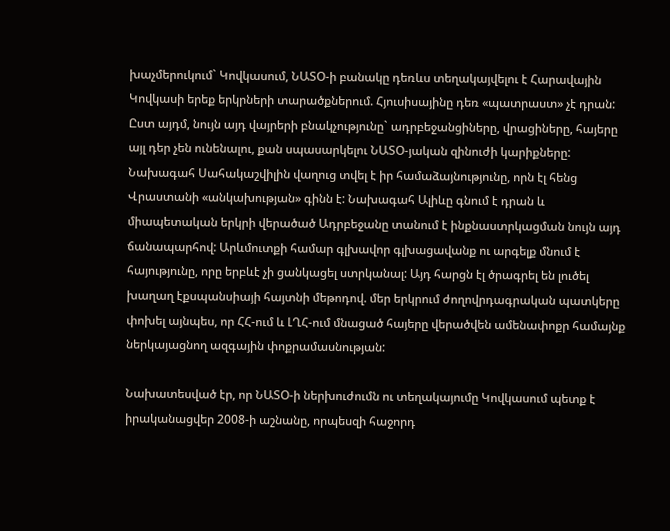խաչմերուկում` Կովկասում, ՆԱՏՕ-ի բանակը դեռևս տեղակայվելու է Հարավային Կովկասի երեք երկրների տարածքներում. Հյուսիսայինը դեռ «պատրաստ» չէ դրան: Ըստ այդմ, նույն այդ վայրերի բնակչությունը` ադրբեջանցիները, վրացիները, հայերը այլ դեր չեն ունենալու, քան սպասարկելու ՆԱՏՕ-յական զինուժի կարիքները: Նախագահ Սահակաշվիլին վաղուց տվել է իր համաձայնությունը, որն էլ հենց Վրաստանի «անկախության» գինն է: Նախագահ Ալիևը գնում է դրան և միապետական երկրի վերածած Ադրբեջանը տանում է ինքնաստրկացման նույն այդ ճանապարհով: Արևմուտքի համար գլխավոր գլխացավանք ու արգելք մնում է հայությունը, որը երբևէ չի ցանկացել ստրկանալ: Այդ հարցն էլ ծրագրել են լուծել խաղաղ էքսպանսիայի հայտնի մեթոդով. մեր երկրում ժողովրդագրական պատկերը փոխել այնպես, որ ՀՀ-ում և ԼՂՀ-ում մնացած հայերը վերածվեն ամենափոքր համայնք ներկայացնող ազգային փոքրամասնության:

Նախատեսված էր, որ ՆԱՏՕ-ի ներխուժումն ու տեղակայումը Կովկասում պետք է իրականացվեր 2008-ի աշնանը, որպեսզի հաջորդ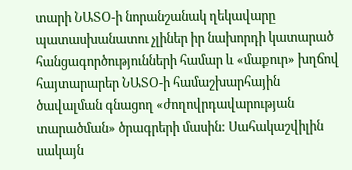տարի ՆԱՏՕ-ի նորանշանակ ղեկավարը պատասխանատու չլիներ իր նախորդի կատարած հանցագործությունների համար և «մաքուր» խղճով հայտարարեր ՆԱՏՕ-ի համաշխարհային ծավալման գնացող «ժողովրդավարության տարածման» ծրագրերի մասին: Սահակաշվիլին սակայն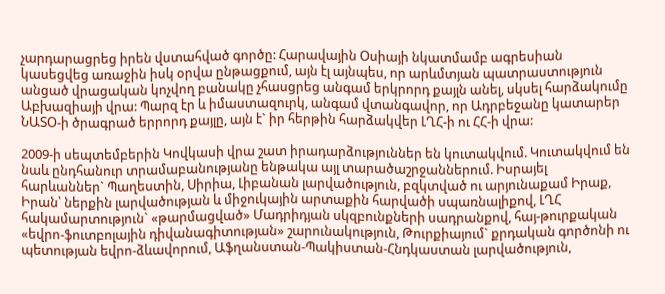չարդարացրեց իրեն վստահված գործը: Հարավային Օսիայի նկատմամբ ագրեսիան կասեցվեց առաջին իսկ օրվա ընթացքում, այն էլ այնպես, որ արևմտյան պատրաստություն անցած վրացական կոչվող բանակը չհասցրեց անգամ երկրորդ քայլն անել, սկսել հարձակումը Աբխազիայի վրա: Պարզ էր և իմաստազուրկ, անգամ վտանգավոր, որ Ադրբեջանը կատարեր ՆԱՏՕ-ի ծրագրած երրորդ քայլը, այն է` իր հերթին հարձակվեր ԼՂՀ-ի ու ՀՀ-ի վրա:

2009-ի սեպտեմբերին Կովկասի վրա շատ իրադարձություններ են կուտակվում. Կուտակվում են նաև ընդհանուր տրամաբանությանը ենթակա այլ տարածաշրջաններում. Իսրայել հարևաններ` Պաղեստին, Սիրիա, Լիբանան լարվածություն, բզկտված ու արյունաքամ Իրաք, Իրան՝ ներքին լարվածության և միջուկային արտաքին հարվածի սպառնալիքով, ԼՂՀ հակամարտություն` «թարմացված» Մադրիդյան սկզբունքների սադրանքով, հայ-թուրքական «եվրո-ֆուտբոլային դիվանագիտության» շարունակություն, Թուրքիայում` քրդական գործոնի ու պետության եվրո-ձևավորում, Աֆղանստան-Պակիստան-Հնդկաստան լարվածություն,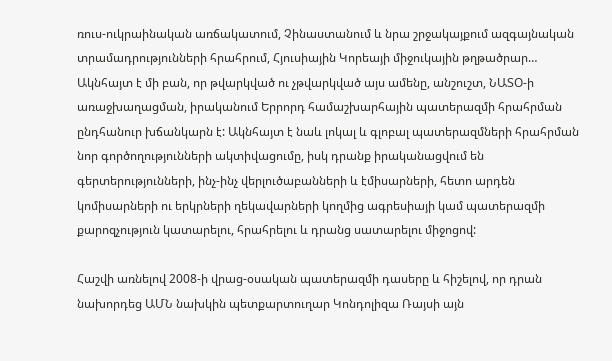ռուս-ուկրաինական առճակատում, Չինաստանում և նրա շրջակայքում ազգայնական տրամադրությունների հրահրում, Հյուսիային Կորեայի միջուկային թղթածրար… Ակնհայտ է մի բան, որ թվարկված ու չթվարկված այս ամենը, անշուշտ, ՆԱՏՕ-ի առաջխաղացման, իրականում Երրորդ համաշխարհային պատերազմի հրահրման ընդհանուր խճանկարն է: Ակնհայտ է նաև լոկալ և գլոբալ պատերազմների հրահրման նոր գործողությունների ակտիվացումը, իսկ դրանք իրականացվում են գերտերությունների, ինչ-ինչ վերլուծաբանների և էմիսարների, հետո արդեն կոմիսարների ու երկրների ղեկավարների կողմից ագրեսիայի կամ պատերազմի քարոզչություն կատարելու, հրահրելու և դրանց սատարելու միջոցով:

Հաշվի առնելով 2008-ի վրաց-օսական պատերազմի դասերը և հիշելով, որ դրան նախորդեց ԱՄՆ նախկին պետքարտուղար Կոնդոլիզա Ռայսի այն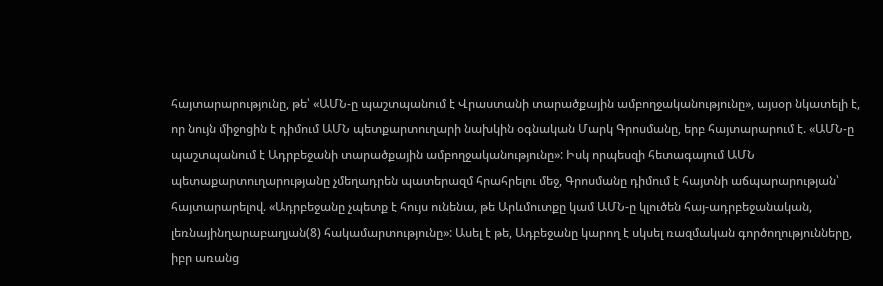հայտարարությունը, թե՝ «ԱՄՆ-ը պաշտպանում է Վրաստանի տարածքային ամբողջականությունը», այսօր նկատելի է, որ նույն միջոցին է դիմում ԱՄՆ պետքարտուղարի նախկին օգնական Մարկ Գրոսմանը, երբ հայտարարում է. «ԱՄՆ-ը պաշտպանում է Ադրբեջանի տարածքային ամբողջականությունը»: Իսկ որպեսզի հետագայում ԱՄՆ պետաքարտուղարությանը չմեղադրեն պատերազմ հրահրելու մեջ, Գրոսմանը դիմում է հայտնի աճպարարության՝ հայտարարելով. «Ադրբեջանը չպետք է հույս ունենա, թե Արևմուտքը կամ ԱՄՆ-ը կլուծեն հայ-ադրբեջանական, լեռնայինղարաբաղյան(8) հակամարտությունը»: Ասել է թե, Ադբեջանը կարող է սկսել ռազմական գործողությունները, իբր առանց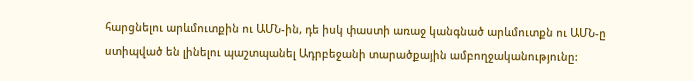հարցնելու արևմուտքին ու ԱՄՆ-ին, դե իսկ փաստի առաջ կանգնած արևմուտքն ու ԱՄՆ-ը ստիպված են լինելու պաշտպանել Ադրբեջանի տարածքային ամբողջականությունը: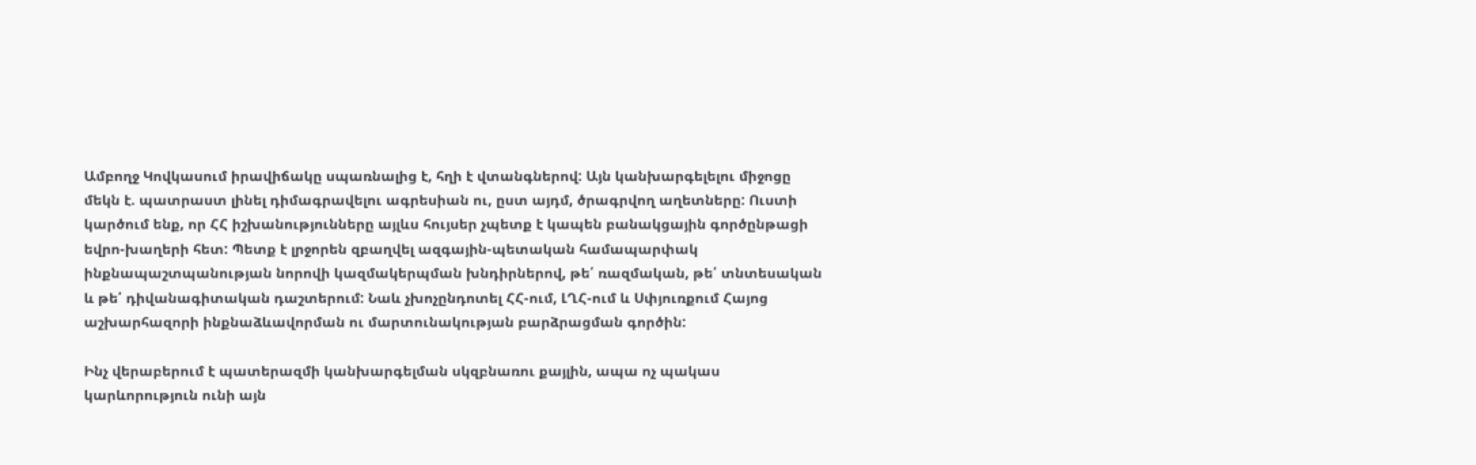Ամբողջ Կովկասում իրավիճակը սպառնալից է, հղի է վտանգներով: Այն կանխարգելելու միջոցը մեկն է. պատրաստ լինել դիմագրավելու ագրեսիան ու, ըստ այդմ, ծրագրվող աղետները: Ուստի կարծում ենք, որ ՀՀ իշխանությունները այլևս հույսեր չպետք է կապեն բանակցային գործընթացի եվրո-խաղերի հետ: Պետք է լրջորեն զբաղվել ազգային-պետական համապարփակ ինքնապաշտպանության նորովի կազմակերպման խնդիրներով, թե՛ ռազմական, թե՛ տնտեսական և թե՛ դիվանագիտական դաշտերում: Նաև չխոչընդոտել ՀՀ-ում, ԼՂՀ-ում և Սփյուռքում Հայոց աշխարհազորի ինքնաձևավորման ու մարտունակության բարձրացման գործին:

Ինչ վերաբերում է պատերազմի կանխարգելման սկզբնառու քայլին, ապա ոչ պակաս կարևորություն ունի այն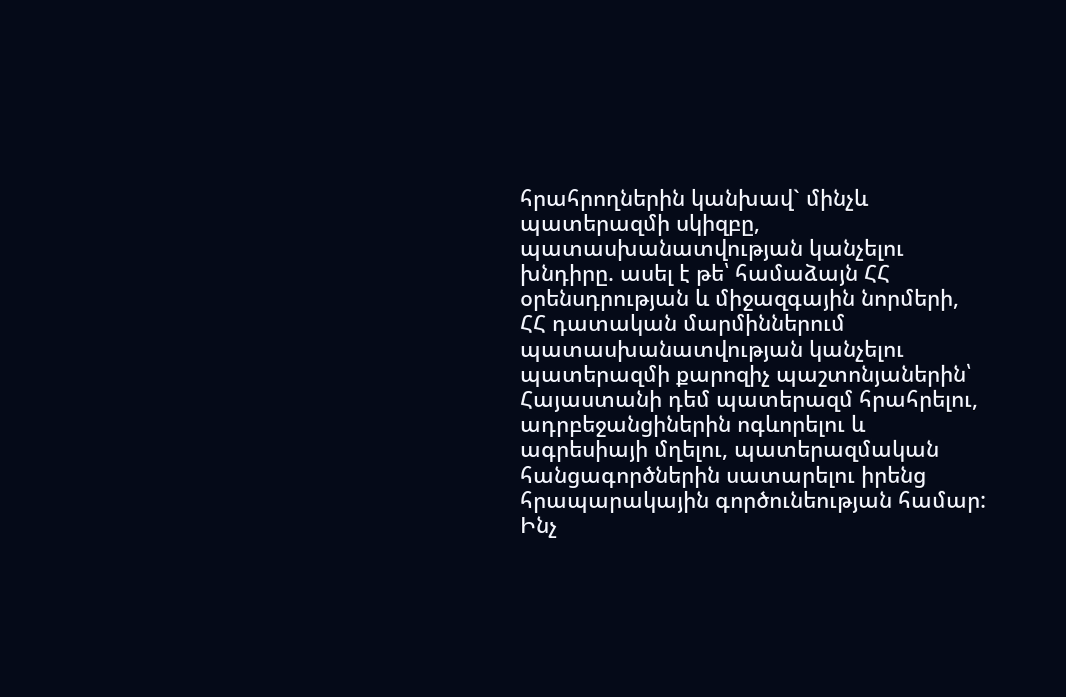հրահրողներին կանխավ` մինչև պատերազմի սկիզբը, պատասխանատվության կանչելու խնդիրը. ասել է թե՝ համաձայն ՀՀ օրենսդրության և միջազգային նորմերի, ՀՀ դատական մարմիններում պատասխանատվության կանչելու պատերազմի քարոզիչ պաշտոնյաներին՝ Հայաստանի դեմ պատերազմ հրահրելու, ադրբեջանցիներին ոգևորելու և ագրեսիայի մղելու, պատերազմական հանցագործներին սատարելու իրենց հրապարակային գործունեության համար: Ինչ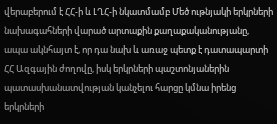վերաբերում է ՀՀ-ի և ԼՂՀ-ի նկատմամբ Մեծ ութնյակի երկրների նախագահների վարած արտաքին քաղաքականությանը, ապա ակնհայտ է, որ դա նախ և առաջ պետք է դատապարտի ՀՀ Ազգային ժողովը, իսկ երկրների պաշտոնյաներին պատասխանատվության կանչելու հարցը կմնա իրենց երկրների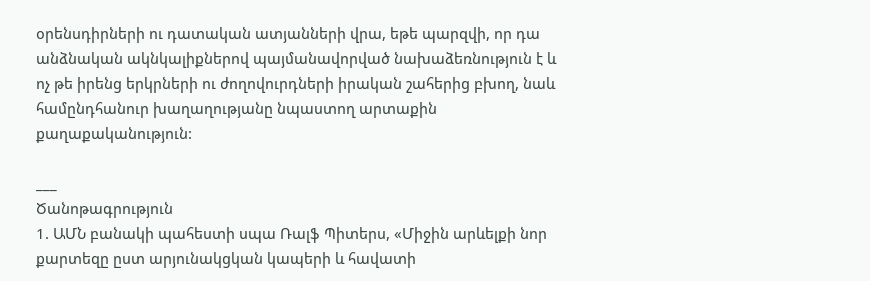օրենսդիրների ու դատական ատյանների վրա, եթե պարզվի, որ դա անձնական ակնկալիքներով պայմանավորված նախաձեռնություն է և ոչ թե իրենց երկրների ու ժողովուրդների իրական շահերից բխող, նաև համընդհանուր խաղաղությանը նպաստող արտաքին քաղաքականություն:

___
Ծանոթագրություն
1. ԱՄՆ բանակի պահեստի սպա Ռալֆ Պիտերս, «Միջին արևելքի նոր քարտեզը ըստ արյունակցկան կապերի և հավատի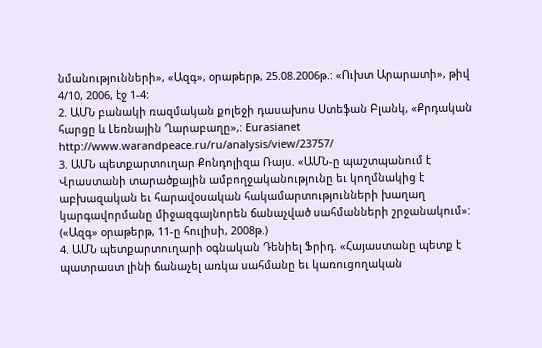նմանությունների», «Ազգ», օրաթերթ, 25.08.2006թ.: «Ուխտ Արարատի», թիվ 4/10, 2006, էջ 1-4:
2. ԱՄՆ բանակի ռազմական քոլեջի դասախոս Ստեֆան Բլանկ, «Քրդական հարցը և Լեռնային Ղարաբաղը»,: Eurasianet http://www.warandpeace.ru/ru/analysis/view/23757/
3. ԱՄՆ պետքարտուղար Քոնդոլիզա Ռայս. «ԱՄՆ-ը պաշտպանում է Վրաստանի տարածքային ամբողջականությունը եւ կողմնակից է աբխազական եւ հարավօսական հակամարտությունների խաղաղ կարգավորմանը միջազգայնորեն ճանաչված սահմանների շրջանակում»: («Ազգ» օրաթերթ, 11-ը հուլիսի, 2008թ.)
4. ԱՄՆ պետքարտուղարի օգնական Դենիել Ֆրիդ. «Հայաստանը պետք է պատրաստ լինի ճանաչել առկա սահմանը եւ կառուցողական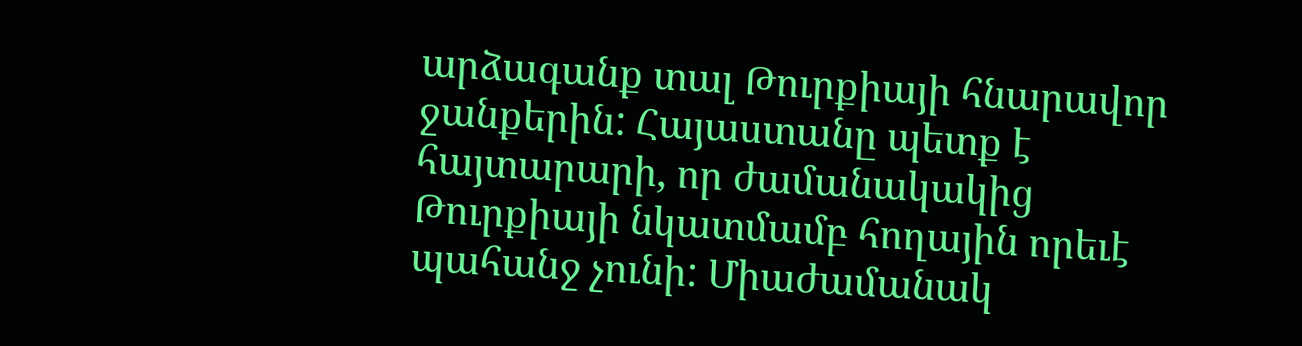արձագանք տալ Թուրքիայի հնարավոր ջանքերին: Հայաստանը պետք է հայտարարի, որ ժամանակակից Թուրքիայի նկատմամբ հողային որեւէ պահանջ չունի: Միաժամանակ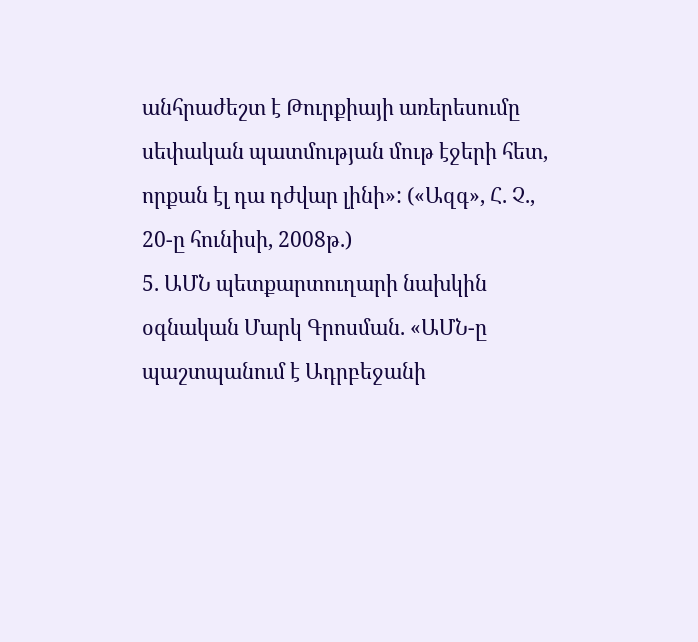անհրաժեշտ է Թուրքիայի առերեսումը սեփական պատմության մութ էջերի հետ, որքան էլ դա դժվար լինի»: («Ազգ», Հ. Չ., 20-ը հունիսի, 2008թ.)
5. ԱՄՆ պետքարտուղարի նախկին օգնական Մարկ Գրոսման. «ԱՄՆ-ը պաշտպանում է Ադրբեջանի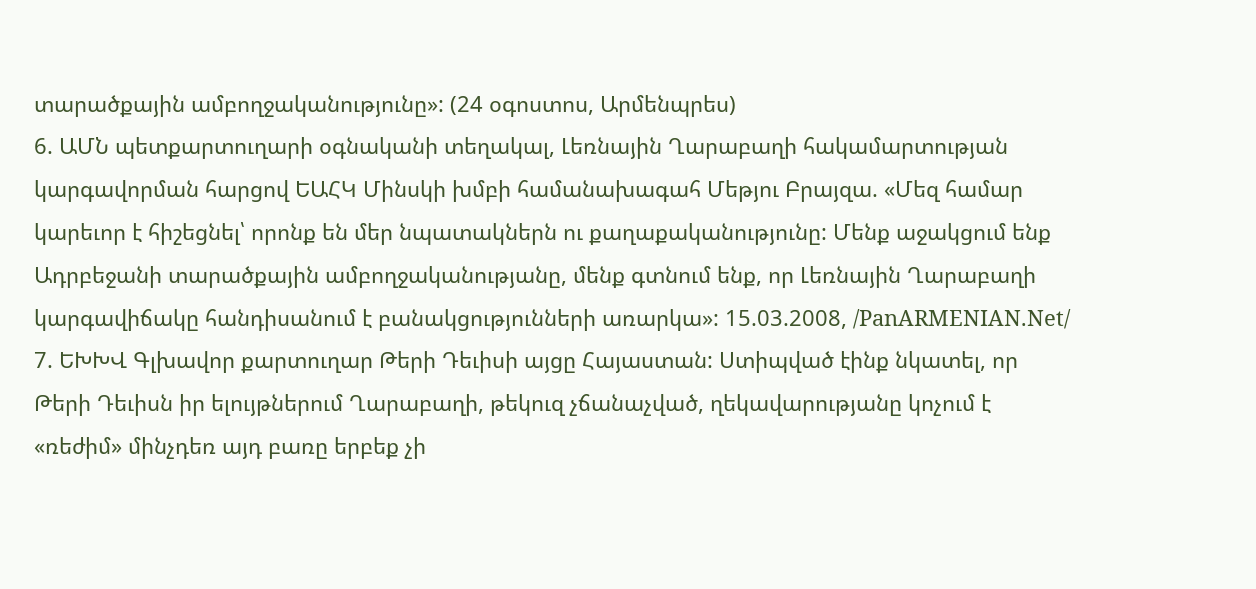տարածքային ամբողջականությունը»: (24 օգոստոս, Արմենպրես)
6. ԱՄՆ պետքարտուղարի օգնականի տեղակալ, Լեռնային Ղարաբաղի հակամարտության կարգավորման հարցով ԵԱՀԿ Մինսկի խմբի համանախագահ Մեթյու Բրայզա. «Մեզ համար կարեւոր է հիշեցնել՝ որոնք են մեր նպատակներն ու քաղաքականությունը: Մենք աջակցում ենք Ադրբեջանի տարածքային ամբողջականությանը, մենք գտնում ենք, որ Լեռնային Ղարաբաղի կարգավիճակը հանդիսանում է բանակցությունների առարկա»: 15.03.2008, /PanARMENIAN.Net/
7. ԵԽԽՎ Գլխավոր քարտուղար Թերի Դեւիսի այցը Հայաստան: Ստիպված էինք նկատել, որ Թերի Դեւիսն իր ելույթներում Ղարաբաղի, թեկուզ չճանաչված, ղեկավարությանը կոչում է «ռեժիմ» մինչդեռ այդ բառը երբեք չի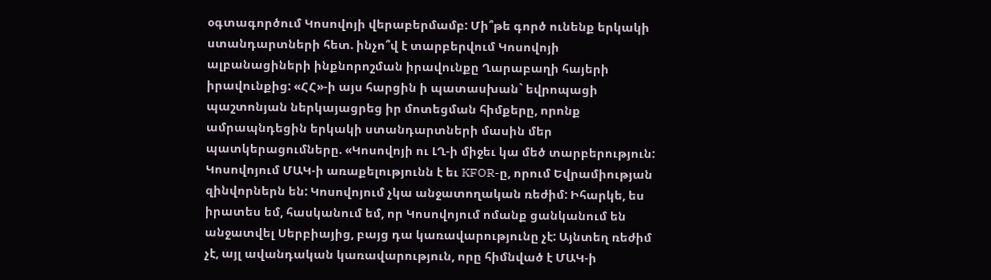օգտագործում Կոսովոյի վերաբերմամբ: Մի՞թե գործ ունենք երկակի ստանդարտների հետ. ինչո՞վ է տարբերվում Կոսովոյի ալբանացիների ինքնորոշման իրավունքը Ղարաբաղի հայերի իրավունքից: «ՀՀ»-ի այս հարցին ի պատասխան` եվրոպացի պաշտոնյան ներկայացրեց իր մոտեցման հիմքերը, որոնք ամրապնդեցին երկակի ստանդարտների մասին մեր պատկերացումները. «Կոսովոյի ու ԼՂ-ի միջեւ կա մեծ տարբերություն: Կոսովոյում ՄԱԿ-ի առաքելությունն է եւ KFOR-ը, որում Եվրամիության զինվորներն են: Կոսովոյում չկա անջատողական ռեժիմ: Իհարկե, ես իրատես եմ, հասկանում եմ, որ Կոսովոյում ոմանք ցանկանում են անջատվել Սերբիայից, բայց դա կառավարությունը չէ: Այնտեղ ռեժիմ չէ, այլ ավանդական կառավարություն, որը հիմնված է ՄԱԿ-ի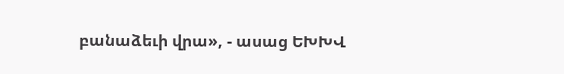բանաձեւի վրա», - ասաց ԵԽԽՎ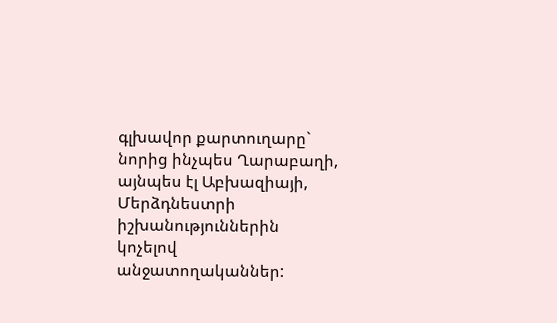գլխավոր քարտուղարը` նորից ինչպես Ղարաբաղի, այնպես էլ Աբխազիայի, Մերձդնեստրի իշխանություններին կոչելով անջատողականներ: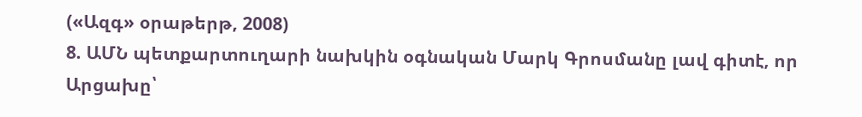(«Ազգ» օրաթերթ, 2008)
8. ԱՄՆ պետքարտուղարի նախկին օգնական Մարկ Գրոսմանը լավ գիտէ, որ Արցախը՝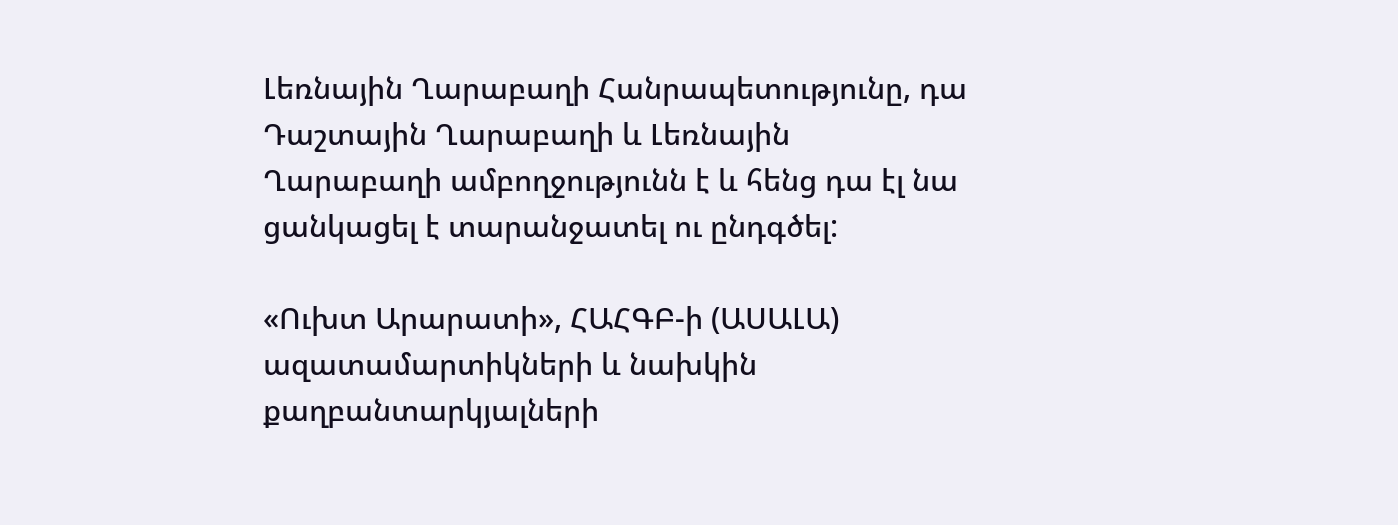Լեռնային Ղարաբաղի Հանրապետությունը, դա Դաշտային Ղարաբաղի և Լեռնային Ղարաբաղի ամբողջությունն է և հենց դա էլ նա ցանկացել է տարանջատել ու ընդգծել:

«Ուխտ Արարատի», ՀԱՀԳԲ-ի (ԱՍԱԼԱ) ազատամարտիկների և նախկին քաղբանտարկյալների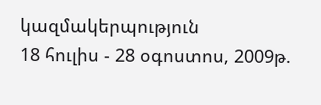կազմակերպություն
18 հուլիս - 28 օգոստոս, 2009թ.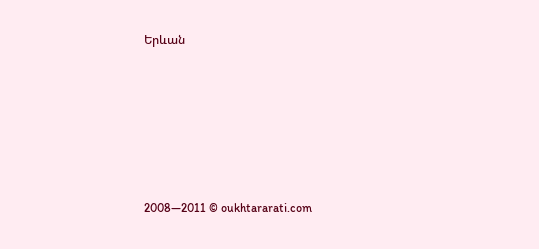Երևան







2008—2011 © oukhtararati.com